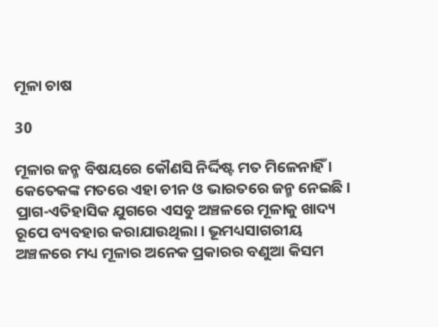ମୂଳା ଚାଷ

30

ମୂଳାର ଜନ୍ମ ବିଷୟରେ କୌଣସି ନିର୍ଦ୍ଦିଷ୍ଟ ମତ ମିଳେନାହିଁ । କେତେକଙ୍କ ମତରେ ଏହା ଚୀନ ଓ ଭାରତରେ ଜନ୍ମ ନେଇଛି । ପ୍ରାଗ-ଏତିହାସିକ ଯୁଗରେ ଏସବୁ ଅଞ୍ଚଳରେ ମୂଳାକୁ ଖାଦ୍ୟ ରୂପେ ବ୍ୟବହାର କରାଯାଉଥିଲା । ଭୂମଧ୍ୟସାଗରୀୟ ଅଞ୍ଚଳରେ ମଧ୍ୟ ମୂଳାର ଅନେକ ପ୍ରକାରର ବଣୁଆ କିସମ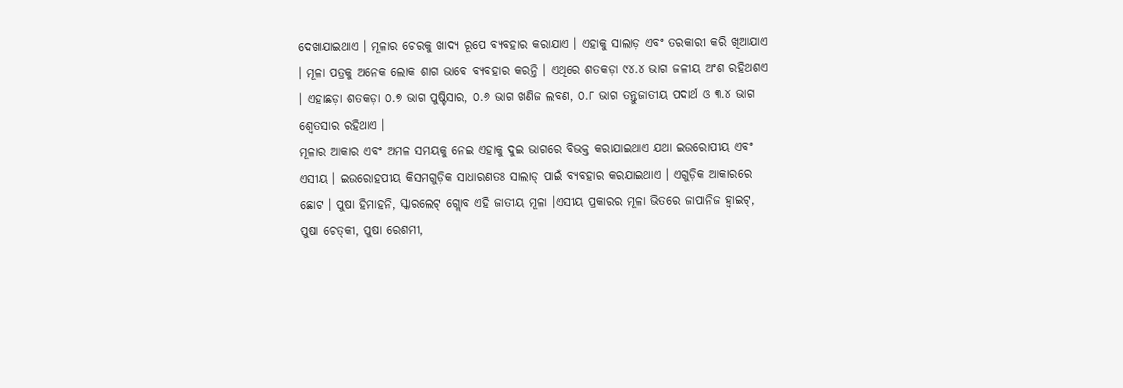ଦେଖାଯାଇଥାଏ । ମୂଳାର ଚେରକୁ ଖାଦ୍ୟ ରୂପେ ବ୍ୟବହାର କରାଯାଏ । ଏହାକୁ ସାଲାଡ଼ ଏବଂ ତରକାରୀ କରି ଖିଆଯାଏ । ମୂଳା ପତ୍ରକୁ ଅନେକ ଲୋକ ଶାଗ ଭାବେ ବ୍ୟବହାର କରନ୍ତି । ଏଥିରେ ଶତକଡ଼ା ୯୪.୪ ଭାଗ ଜଳୀୟ ଅଂଶ ରହିଥଶଏ । ଏହାଛଡ଼ା ଶତକଡ଼ା ୦.୭ ଭାଗ ପୁଷ୍ଟିସାର, ୦.୬ ଭାଗ ଖଣିଜ ଲବଣ, ୦.୮ ଭାଗ ତନ୍ତୁଜାତୀୟ ପଦାର୍ଥ ଓ ୩.୪ ଭାଗ ଶ୍ୱେତସାର ରହିଥାଏ ।
ମୂଳାର ଆକାର ଏବଂ ଅମଳ ସମୟକୁ ନେଇ ଏହାକୁ ଦୁଇ ଭାଗରେ ବିଭକ୍ତ କରାଯାଇଥାଏ ଯଥା ଇଉରୋପୀୟ ଏବଂ ଏସୀୟ । ଇଉରୋହପୀୟ କିସମଗୁଡ଼ିକ ସାଧାରଣତଃ ସାଲାଡ୍ ପାଇଁ ବ୍ୟବହାର କରଯାଇଥାଏ । ଏଗୁଡ଼ିକ ଆକାରରେ ଛୋଟ । ପୁଷା ହିମାହନି, ସ୍କାରଲେଟ୍ ଗ୍ଲୋବ ଏହି ଜାତୀୟ ମୂଳା ।ଏସୀୟ ପ୍ରକାରର ମୂଳା ଭିତରେ ଜାପାନିଜ ହ୍ୱାଇଟ୍‌, ପୁଷା ଚେତ୍‌କୀ, ପୁଷା ରେଶମୀ,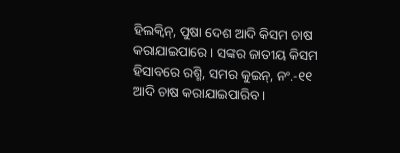ହିଲକ୍ୱିନ୍‌, ପୁଷା ଦେଶ ଆଦି କିସମ ଚାଷ କରାଯାଇପାରେ । ସଙ୍କର ଜାତୀୟ କିସମ ହିସାବରେ ରଶ୍ମି, ସମର କୁଇନ୍‌, ନଂ.-୧୧ ଆଦି ଚାଷ କରାଯାଇପାରିବ ।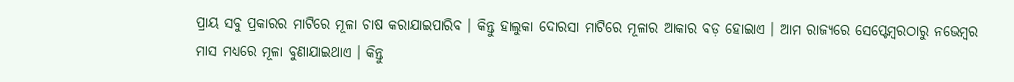ପ୍ରାୟ ସବୁ ପ୍ରକାରର ମାଟିରେ ମୂଳା ଚାଷ କରାଯାଇପାରିବ । କିନ୍ତୁ ହାଲୁକା ଦୋରସା ମାଟିରେ ମୂଳାର ଆକାର ବଡ଼ ହୋଇାଏ । ଆମ ରାଜ୍ୟରେ ସେପ୍ଟେମ୍ବରଠାରୁ ନଭେମ୍ବର ମାସ ମଧ୍ୟରେ ମୂଳା ବୁଣାଯାଇଥାଏ । କିନ୍ତୁ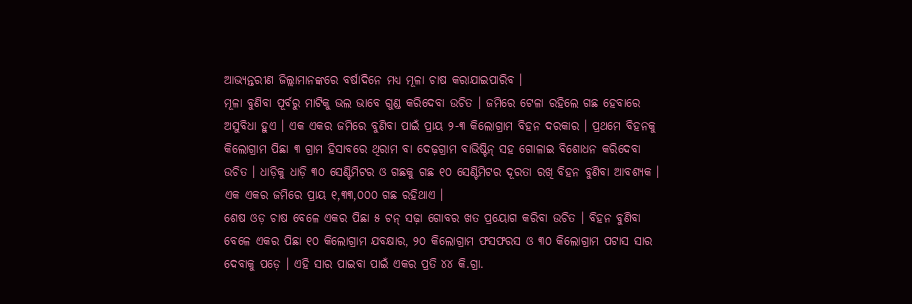ଆଭ୍ୟନ୍ତରୀଣ ଜିଲ୍ଲାମାନଙ୍କରେ ବର୍ଷାଦିନେ ମଧ୍ୟ ମୂଳା ଚାଷ କରାଯାଇପାରିବ ।
ମୂଳା ବୁଣିବା ପୂର୍ବରୁ ମାଟିକୁ ଭଲ ଭାବେ ଗୁଣ୍ଡ କରିଦେବା ଉଚିତ । ଜମିରେ ଟେଳା ରହିଲେ ଗଛ ହେବାରେ ଅସୁବିଧା ହୁଏ । ଏକ ଏକର ଜମିରେ ବୁଣିବା ପାଇଁ ପ୍ରାୟ ୨-୩ କିଲୋଗ୍ରାମ ବିହନ ଦରକାର । ପ୍ରଥମେ ବିହନକୁ କିଲୋଗ୍ରାମ ପିଛା ୩ ଗ୍ରାମ ହିସାବରେ ଥିରାମ ବା ଦେଢ଼ଗ୍ରାମ ବାଭିଷ୍ଟିନ୍ ସହ ଗୋଳାଇ ବିଶୋଧନ କରିଦେବା ଉଚିତ । ଧାଡ଼ିକୁ ଧାଡ଼ି ୩୦ ସେଣ୍ଟିମିଟର ଓ ଗଛକୁ ଗଛ ୧୦ ସେଣ୍ଟିମିଟର ଦୂରତା ରଖି ବିହନ ବୁଣିବା ଆବଶ୍ୟକ । ଏକ ଏକର ଜମିରେ ପ୍ରାୟ ୧,୩୩,୦୦୦ ଗଛ ରହିଥାଏ ।
ଶେଷ ଓଡ଼ ଚାଷ ବେଳେ ଏକର ପିଛା ୫ ଟନ୍ ସଢ଼ା ଗୋବର ଖତ ପ୍ରୟୋଗ କରିବା ଉଚିତ । ବିହନ ବୁଣିବା ବେଳେ ଏକର ପିଛା ୧୦ କିଲୋଗ୍ରାମ ଯବକ୍ଷାର, ୨୦ କିଲୋଗ୍ରାମ ଫସଫରସ ଓ ୩୦ କିଲୋଗ୍ରାମ ପଟାସ ସାର ଦେବାକୁ ପଡ଼େ । ଏହି ସାର ପାଇବା ପାଇଁ ଏକର ପ୍ରତି ୪୪ କି.ଗ୍ରା.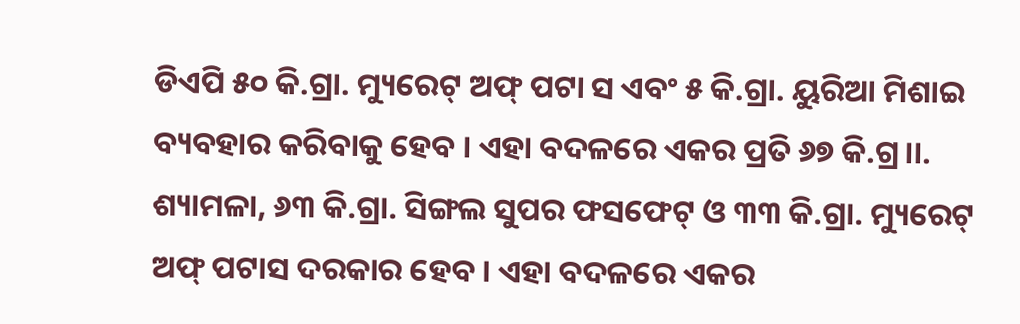ଡିଏପି ୫୦ କି.ଗ୍ରା. ମ୍ୟୁରେଟ୍ ଅଫ୍ ପଟା ସ ଏବଂ ୫ କି.ଗ୍ରା. ୟୁରିଆ ମିଶାଇ ବ୍ୟବହାର କରିବାକୁ ହେବ । ଏହା ବଦଳରେ ଏକର ପ୍ରତି ୬୭ କି.ଗ୍ର।।. ଶ୍ୟାମଳା, ୬୩ କି.ଗ୍ରା. ସିଙ୍ଗଲ ସୁପର ଫସଫେଟ୍ ଓ ୩୩ କି.ଗ୍ରା. ମ୍ୟୁରେଟ୍ ଅଫ୍ ପଟାସ ଦରକାର ହେବ । ଏହା ବଦଳରେ ଏକର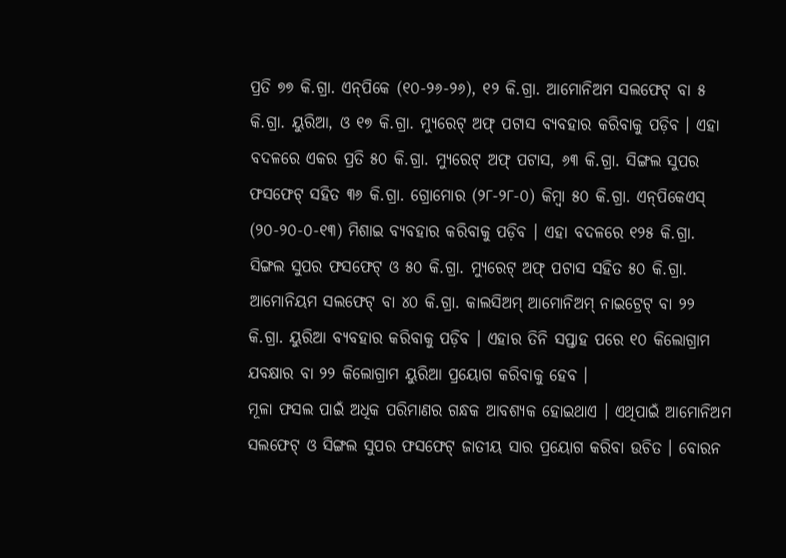ପ୍ରତି ୭୭ କି.ଗ୍ରା. ଏନ୍‌ପିକେ (୧୦-୨୬-୨୬), ୧୨ କି.ଗ୍ରା. ଆମୋନିଅମ ସଲଫେଟ୍ ବା ୫ କି.ଗ୍ରା. ୟୁରିଆ, ଓ ୧୭ କି.ଗ୍ରା. ମ୍ୟୁରେଟ୍ ଅଫ୍ ପଟାସ ବ୍ୟବହାର କରିବାକୁ ପଡ଼ିବ । ଏହା ବଦଳରେ ଏକର ପ୍ରତି ୫୦ କି.ଗ୍ରା. ମ୍ୟୁରେଟ୍ ଅଫ୍ ପଟାସ, ୬୩ କି.ଗ୍ରା. ସିଙ୍ଗଲ ସୁପର ଫସଫେଟ୍ ସହିତ ୩୬ କି.ଗ୍ରା. ଗ୍ରୋମୋର (୨୮-୨୮-୦) କିମ୍ବା ୫୦ କି.ଗ୍ରା. ଏନ୍‌ପିକେଏସ୍ (୨୦-୨୦-୦-୧୩) ମିଶାଇ ବ୍ୟବହାର କରିବାକୁ ପଡ଼ିବ । ଏହା ବଦଳରେ ୧୨୫ କି.ଗ୍ରା. ସିଙ୍ଗଲ ସୁପର ଫସଫେଟ୍ ଓ ୫୦ କି.ଗ୍ରା. ମ୍ୟୁରେଟ୍ ଅଫ୍ ପଟାସ ସହିତ ୫୦ କି.ଗ୍ରା. ଆମୋନିୟମ ସଲଫେଟ୍ ବା ୪୦ କି.ଗ୍ରା. କାଲସିଅମ୍ ଆମୋନିଅମ୍ ନାଇଟ୍ରେଟ୍ ବା ୨୨ କି.ଗ୍ରା. ୟୁରିଆ ବ୍ୟବହାର କରିବାକୁ ପଡ଼ିବ । ଏହାର ତିନି ସପ୍ତାହ ପରେ ୧୦ କିଲୋଗ୍ରାମ ଯବକ୍ଷାର ବା ୨୨ କିଲୋଗ୍ରାମ ୟୁରିଆ ପ୍ରୟୋଗ କରିବାକୁ ହେବ ।
ମୂଳା ଫସଲ ପାଇଁ ଅଧିକ ପରିମାଣର ଗନ୍ଧକ ଆବଶ୍ୟକ ହୋଇଥାଏ । ଏଥିପାଇଁ ଆମୋନିଅମ ସଲଫେଟ୍ ଓ ସିଙ୍ଗଲ ସୁପର ଫସଫେଟ୍ ଜାତୀୟ ସାର ପ୍ରୟୋଗ କରିବା ଉଚିତ । ବୋରନ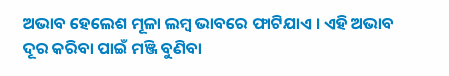ଅଭାବ ହେଲେଶ ମୂଳା ଲମ୍ବ ଭାବରେ ଫାଟିଯାଏ । ଏହି ଅଭାବ ଦୂର କରିବା ପାଇଁ ମଞ୍ଜି ବୁଣିବା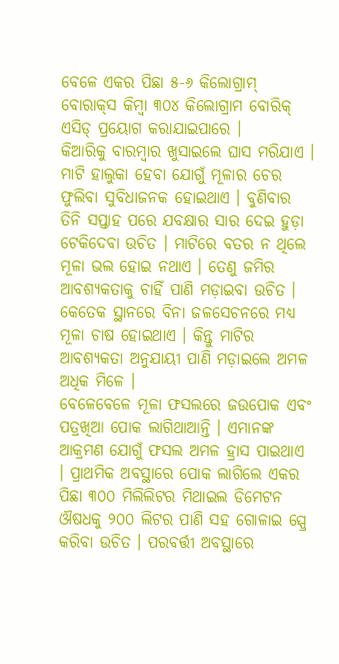ବେଳେ ଏକର ପିଛା ୫-୬ କିଲୋଗ୍ରାମ୍ ବୋରାକ୍‌ସ କିମ୍ବା ୩୦୪ କିଲୋଗ୍ରାମ ବୋରିକ୍ ଏସିଡ୍ ପ୍ରୟୋଗ କରାଯାଇପାରେ ।
କିଆରିକୁ ବାରମ୍ବାର ଖୁସାଇଲେ ଘାସ ମରିଯାଏ । ମାଟି ହାଲୁକା ହେବା ଯୋଗୁଁ ମୂଳାର ଚେର ଫୁଲିବା ସୁବିଧାଜନକ ହୋଇଥାଏ । ବୁଣିବାର ତିନି ସପ୍ତାହ ପରେ ଯବକ୍ଷାର ସାର ଦେଇ ହୁଡ଼ା ଟେକିଦେବା ଉଚିତ । ମାଟିରେ ବତର ନ ଥିଲେ ମୂଳା ଭଲ ହୋଇ ନଥାଏ । ତେଣୁ ଜମିର ଆବଶ୍ୟକତାକୁ ଚାହିଁ ପାଣି ମଡ଼ାଇବା ଉଚିତ । କେତେକ ସ୍ଥାନରେ ବିନା ଜଳସେଚନରେ ମଧ୍ୟ ମୂଳା ଚାଷ ହୋଇଥାଏ । କିନ୍ତୁ ମାଟିର ଆବଶ୍ୟକତା ଅନୁଯାୟୀ ପାଣି ମଡ଼ାଇଲେ ଅମଳ ଅଧିକ ମିଳେ ।
ବେଳେବେଳେ ମୂଳା ଫସଲରେ ଜଉପୋକ ଏବଂ ପତ୍ରଖିଆ ପୋକ ଲାଗିଥାଆନ୍ତି । ଏମାନଙ୍କ ଆକ୍ରମଣ ଯୋଗୁଁ ଫସଲ ଅମଳ ହ୍ରାସ ପାଇଥାଏ । ପ୍ରାଥମିକ ଅବସ୍ଥାରେ ପୋକ ଲାଗିଲେ ଏକର ପିଛା ୩୦୦ ମିଲିଲିଟର ମିଥାଇଲ ଡିମେଟନ ଔଷଧକୁ ୨୦୦ ଲିଟର ପାଣି ସହ ଗୋଳାଇ ସ୍ପ୍ରେ କରିବା ଉଚିତ । ପରବର୍ତ୍ତୀ ଅବସ୍ଥାରେ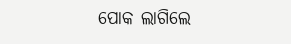ପୋକ ଲାଗିଲେ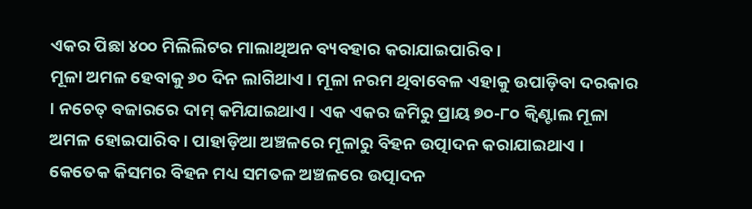ଏକର ପିଛା ୪୦୦ ମିଲିଲିଟର ମାଲାଥିଅନ ବ୍ୟବହାର କରାଯାଇପାରିବ ।
ମୂଳା ଅମଳ ହେବାକୁ ୬୦ ଦିନ ଲାଗିଥାଏ । ମୂଳା ନରମ ଥିବାବେଳ ଏହାକୁ ଉପାଡ଼ିବା ଦରକାର । ନଚେତ୍ ବଜାରରେ ଦାମ୍ କମିଯାଇଥାଏ । ଏକ ଏକର ଜମିରୁ ପ୍ରାୟ ୭୦-୮୦ କ୍ୱିଣ୍ଟାଲ ମୂଳା ଅମଳ ହୋଇପାରିବ । ପାହାଡ଼ିଆ ଅଞ୍ଚଳରେ ମୂଳାରୁ ବିହନ ଉତ୍ପାଦନ କରାଯାଇଥାଏ । କେତେକ କିସମର ବିହନ ମଧ୍ୟ ସମତଳ ଅଞ୍ଚଳରେ ଉତ୍ପାଦନ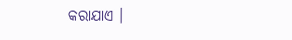କରାଯାଏ ।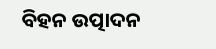ବିହନ ଉତ୍ପାଦନ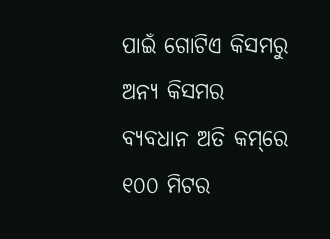ପାଇଁ ଗୋଟିଏ କିସମରୁ ଅନ୍ୟ କିସମର ବ୍ୟବଧାନ ଅତି କମ୍‌ରେ ୧୦୦ ମିଟର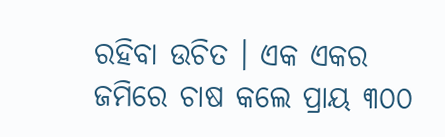ରହିବା ଉଚିତ । ଏକ ଏକର ଜମିରେ ଚାଷ କଲେ ପ୍ରାୟ ୩୦୦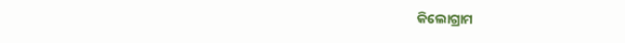କିଲୋଗ୍ରାମ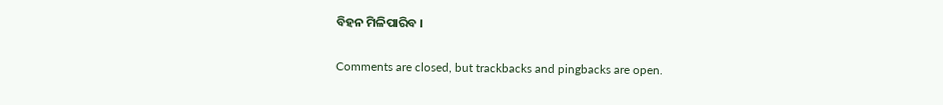ବିହନ ମିଳିପାରିବ ।

Comments are closed, but trackbacks and pingbacks are open.